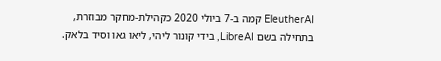EleutherAI קמה ב-7 ביולי 2020 כקהילת-מחקר מבוזרת, בתחילה בשם LibreAI, בידי קונור ליהי, ליאו גאו וסיד בלאק.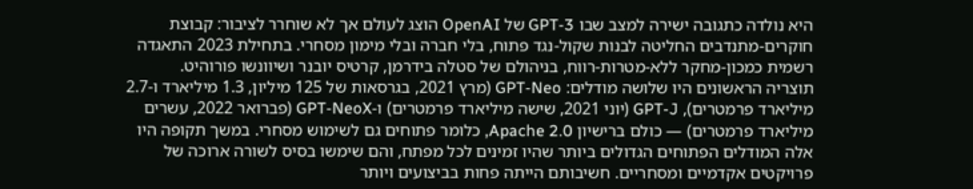היא נולדה כתגובה ישירה למצב שבו GPT-3 של OpenAI הוצג לעולם אך לא שוחרר לציבור: קבוצת חוקרים-מתנדבים החליטה לבנות שקול-נגד פתוח, בלי חברה ובלי מימון מסחרי. בתחילת 2023 התאגדה רשמית כמכון-מחקר ללא-מטרות-רווח, בניהולם של סטלה בידרמן, קרטיס יובנר ושיוונשו פורוהיט.
תוצריה הראשונים היו שלושה מודלים: GPT-Neo (מרץ 2021, בגרסאות של 125 מיליון, 1.3 מיליארד ו-2.7 מיליארד פרמטרים), GPT-J (יוני 2021, שישה מיליארד פרמטרים) ו-GPT-NeoX (פברואר 2022, עשרים מיליארד פרמטרים) — כולם ברישיון Apache 2.0, כלומר פתוחים גם לשימוש מסחרי. במשך תקופה היו אלה המודלים הפתוחים הגדולים ביותר שהיו זמינים לכל מפתח, והם שימשו בסיס לשורה ארוכה של פרויקטים אקדמיים ומסחריים. חשיבותם הייתה פחות בביצועים ויותר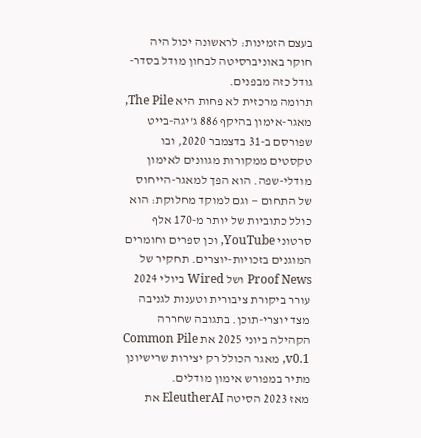בעצם הזמינות: לראשונה יכול היה חוקר באוניברסיטה לבחון מודל בסדר-גודל כזה מבפנים.
תרומה מרכזית לא פחות היא The Pile, מאגר-אימון בהיקף 886 ג'יגה-בייט שפורסם ב-31 בדצמבר 2020, ובו טקסטים ממקורות מגוונים לאימון מודלי-שפה. הוא הפך למאגר-הייחוס של התחום — וגם למוקד מחלוקת: הוא כולל כתוביות של יותר מ-170 אלף סרטוני YouTube, וכן ספרים וחומרים המוגנים בזכויות-יוצרים. תחקיר של Proof News ושל Wired ביולי 2024 עורר ביקורת ציבורית וטענות לגניבה מצד יוצרי-תוכן. בתגובה שחררה הקהילה ביוני 2025 את Common Pile v0.1, מאגר הכולל רק יצירות שרישיונן מתיר במפורש אימון מודלים.
מאז 2023 הסיטה EleutherAI את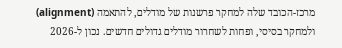מרכז-הכובד שלה למחקר פרשנות של מודלים, להתאמה (alignment) ולמחקר בסיסי, ופחות לשחרור מודלים גדולים חדשים. נכון ל-2026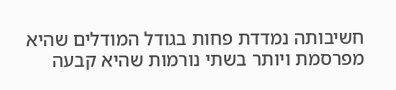חשיבותה נמדדת פחות בגודל המודלים שהיא מפרסמת ויותר בשתי נורמות שהיא קבעה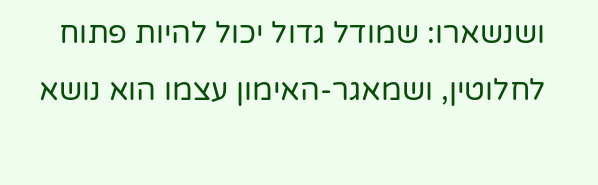ושנשארו: שמודל גדול יכול להיות פתוח לחלוטין, ושמאגר-האימון עצמו הוא נושא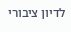לדיון ציבורי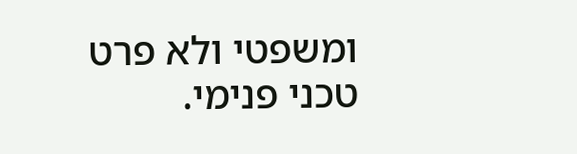ומשפטי ולא פרט טכני פנימי.